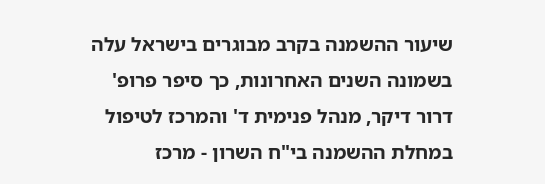שיעור ההשמנה בקרב מבוגרים בישראל עלה בשמונה השנים האחרונות, כך סיפר פרופ' דרור דיקר, מנהל פנימית ד' והמרכז לטיפול במחלת ההשמנה בי"ח השרון - מרכז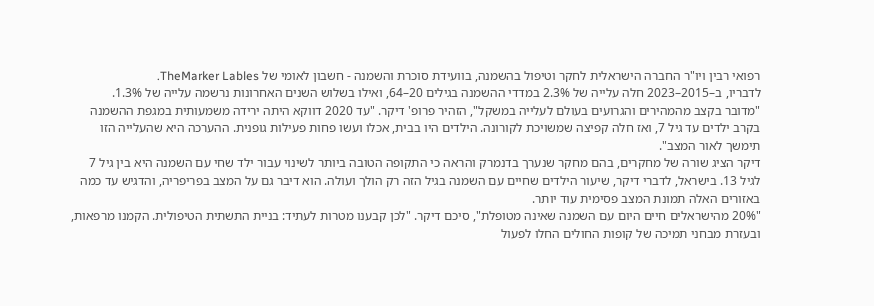רפואי רבין ויו"ר החברה הישראלית לחקר וטיפול בהשמנה, בוועידת סוכרת והשמנה - חשבון לאומי של TheMarker Lables.
לדבריו, ב–2015–2023 חלה עלייה של 2.3% במדדי ההשמנה בגילים 20–64, ואילו בשלוש השנים האחרונות נרשמה עלייה של 1.3%.
"מדובר בקצב מהמהירים והגרועים בעולם לעלייה במשקל", הזהיר פרופ' דיקר. "עד 2020 דווקא היתה ירידה משמעותית במגפת ההשמנה בקרב ילדים עד גיל 7, ואז חלה קפיצה שמשויכת לקורונה. הילדים היו בבית, אכלו ועשו פחות פעילות גופנית. ההערכה היא שהעלייה הזו תימשך לאור המצב".
דיקר הציג שורה של מחקרים, בהם מחקר שנערך בדנמרק והראה כי התקופה הטובה ביותר לשינוי עבור ילד שחי עם השמנה היא בין גיל 7 לגיל 13. בישראל, לדברי דיקר, שיעור הילדים שחיים עם השמנה בגיל הזה רק הולך ועולה. הוא דיבר גם על המצב בפריפריה, והדגיש עד כמה באזורים האלה תמונת המצב פסימית עוד יותר.
"20% מהישראלים חיים היום עם השמנה שאינה מטופלת", סיכם דיקר. "לכן קבענו מטרות לעתיד: בניית התשתית הטיפולית. הקמנו מרפאות, ובעזרת מבחני תמיכה של קופות החולים החלו לפעול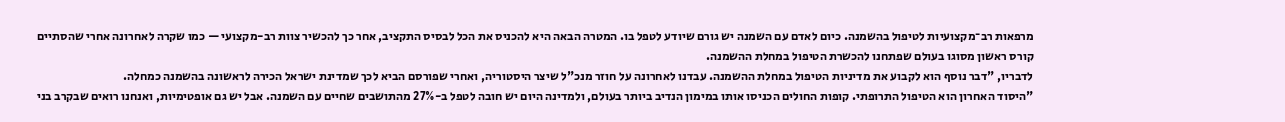מרפאות רב־מקצועיות לטיפול בהשמנה. כיום לאדם עם השמנה יש גורם שיודע לטפל בו. המטרה הבאה היא להכניס את הכל לבסיס התקציב, אחר כך להכשיר צוות רב-מקצועי — כמו שקרה לאחרונה אחרי שהסתיים קורס ראשון מסוגו בעולם שפתחנו להכשרת הטיפול במחלת ההשמנה.
לדבריו, "דבר נוסף הוא לקבוע את מדיניות הטיפול במחלת ההשמנה. עבדנו לאחרונה על חוזר מנכ"ל שיצר היסטוריה, ואחרי שפורסם הביא לכך שמדינת ישראל הכירה לראשונה בהשמנה כמחלה.
"היסוד האחרון הוא הטיפול התרופתי. קופות החולים הכניסו אותו במימון הנדיב ביותר בעולם, ולמדינה היום יש חובה לטפל ב-27% מהתושבים שחיים עם השמנה. אבל יש גם אופטימיות, ואנחנו רואים שבקרב בני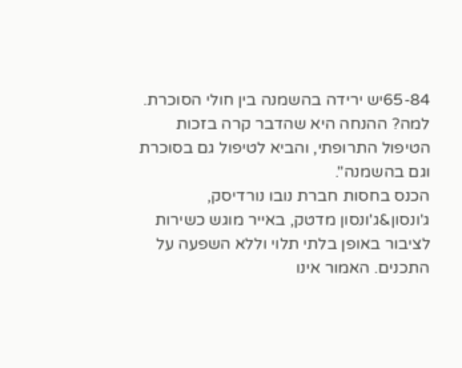65-84יש ירידה בהשמנה בין חולי הסוכרת. למה? ההנחה היא שהדבר קרה בזכות הטיפול התרופתי, והביא לטיפול גם בסוכרת וגם בהשמנה".
הכנס בחסות חברת נובו נורדיסק, ג'ונסון&ג'ונסון מדטק, באייר מוגש כשירות לציבור באופן בלתי תלוי וללא השפעה על התכנים. האמור אינו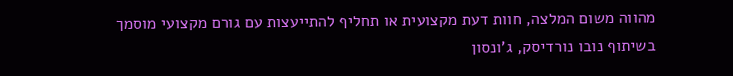מהווה משום המלצה, חוות דעת מקצועית או תחליף להתייעצות עם גורם מקצועי מוסמך
בשיתוף נובו נורדיסק, ג'ונסון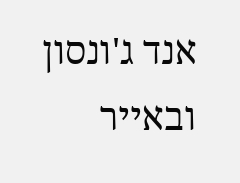אנד ג'ונסון ובאייר